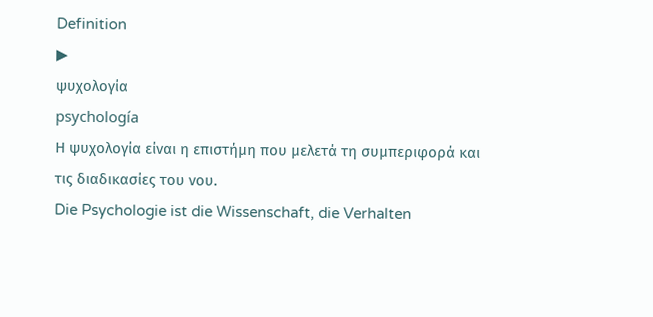Definition
▶
ψυχολογία
psychología
Η ψυχολογία είναι η επιστήμη που μελετά τη συμπεριφορά και τις διαδικασίες του νου.
Die Psychologie ist die Wissenschaft, die Verhalten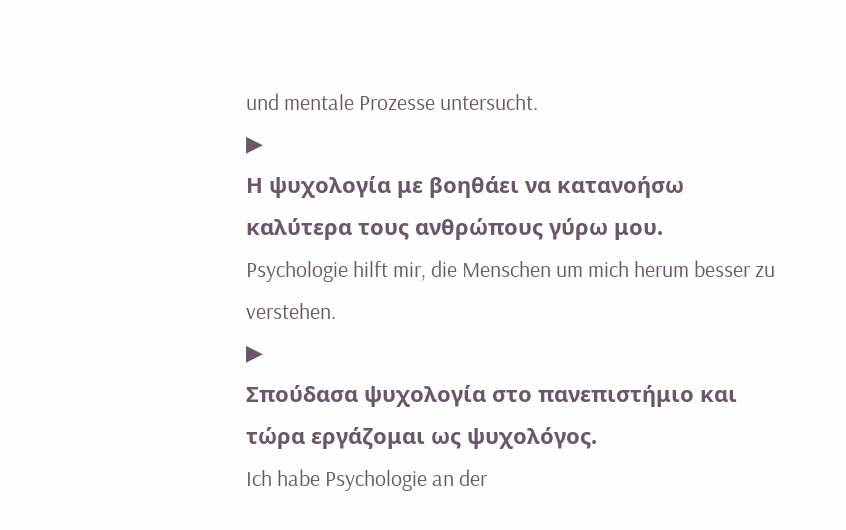und mentale Prozesse untersucht.
▶
Η ψυχολογία με βοηθάει να κατανοήσω καλύτερα τους ανθρώπους γύρω μου.
Psychologie hilft mir, die Menschen um mich herum besser zu verstehen.
▶
Σπούδασα ψυχολογία στο πανεπιστήμιο και τώρα εργάζομαι ως ψυχολόγος.
Ich habe Psychologie an der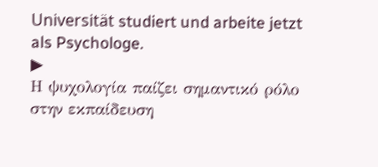Universität studiert und arbeite jetzt als Psychologe.
▶
Η ψυχολογία παίζει σημαντικό ρόλο στην εκπαίδευση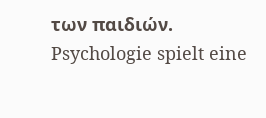των παιδιών.
Psychologie spielt eine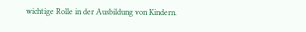wichtige Rolle in der Ausbildung von Kindern.